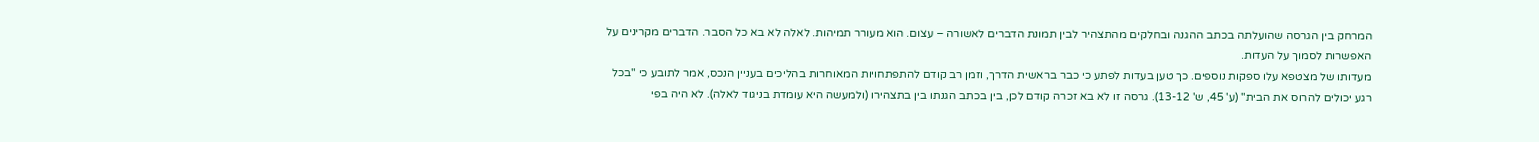המרחק בין הגרסה שהועלתה בכתב ההגנה ובחלקים מהתצהיר לבין תמונת הדברים לאשורה – עצום. הוא מעורר תמיהות. לאלה לא בא כל הסבר. הדברים מקרינים על האפשרות לסמוך על העדות.
מעדותו של מצטפא עלו ספקות נוספים. כך טען בעדות לפתע כי כבר בראשית הדרך, וזמן רב קודם להתפתחויות המאוחרות בהליכים בעניין הנכס, אמר לתובע כי "בכל רגע יכולים להרוס את הבית" (ע' 45, ש' 13-12). גרסה זו לא בא זכרה קודם לכן, בין בכתב הגנתו בין בתצהירו (ולמעשה היא עומדת בניגוד לאלה). לא היה בפי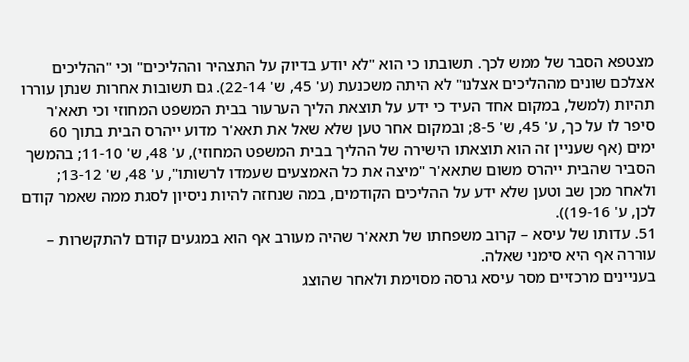מצטפא הסבר של ממש לכך. תשובתו כי הוא "לא יודע בדיוק על התצהיר וההליכים" וכי "ההליכים אצלכם שונים מההליכים אצלנו" לא היתה משכנעת (ע' 45, ש' 22-14). גם תשובות אחרות שנתן עוררו תהיות (למשל, במקום אחד העיד כי ידע על תוצאת הליך הערעור בבית המשפט המחוזי וכי תאא'ר סיפר לו על כך, ע' 45, ש' 8-5; ובמקום אחר טען שלא שאל את תאא'ר מדוע ייהרס הבית בתוך 60 ימים (אף שעניין זה הוא תוצאתו הישירה של ההליך בבית המשפט המחוזי), ע' 48, ש' 11-10; בהמשך הסביר שהבית ייהרס משום שתאא'ר "מיצה את כל האמצעים שעמדו לרשותו", ע' 48, ש' 13-12; ולאחר מכן שב וטען שלא ידע על ההליכים הקודמים, במה שנחזה להיות ניסיון לסגת ממה שאמר קודם לכן, ע' 19-16)).
51. עדותו של עיסא – קרוב משפחתו של תאא'ר שהיה מעורב אף הוא במגעים קודם להתקשרות – עוררה אף היא סימני שאלה.
בעניינים מרכזיים מסר עיסא גרסה מסוימת ולאחר שהוצג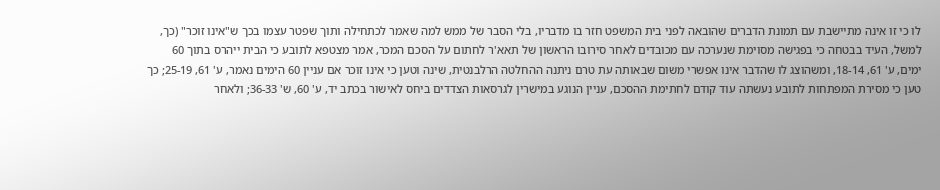לו כי זו אינה מתיישבת עם תמונת הדברים שהובאה לפני בית המשפט חזר בו מדבריו, בלי הסבר של ממש למה שאמר לכתחילה ותוך שפטר עצמו בכך ש"אינו זוכר" (כך, למשל, העיד בבטחה כי בפגישה מסוימת שנערכה עם מכובדים לאחר סירובו הראשון של תאא'ר לחתום על הסכם המכר, אמר מצטפא לתובע כי הבית ייהרס בתוך 60 ימים, ע' 61, 18-14, ומשהוצג לו שהדבר אינו אפשרי משום שבאותה עת טרם ניתנה ההחלטה הרלבנטית, שינה וטען כי אינו זוכר אם עניין 60 הימים נאמר, ע' 61, 25-19; כך טען כי מסירת המפתחות לתובע נעשתה עוד קודם לחתימת ההסכם, עניין הנוגע במישרין לגרסאות הצדדים ביחס לאישור בכתב יד, ע' 60, ש' 36-33; ולאחר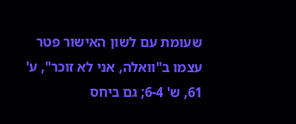שעומת עם לשון האישור פטר עצמו ב"וואלה, אני לא זוכר", ע' 61, ש' 6-4; גם ביחס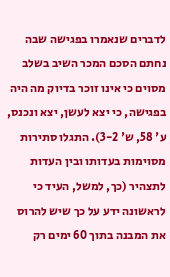לדברים שנאמרו בפגישה שבה נחתם הסכם המכר השיב בשלב מסוים כי אינו זוכר בדיוק מה היה בפגישה, כי יצא לעשן, יצא ונכנס, ע' 58, ש' 3-2). התגלו סתירות מסוימות בעדותו ובין העדות לתצהיר (כך, למשל, העיד כי לראשונה ידע על כך שיש להרוס את המבנה בתוך 60 ימים רק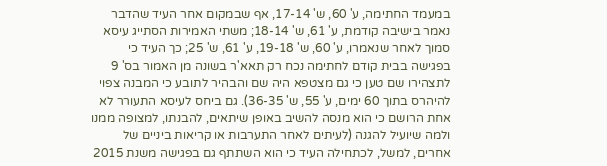במעמד החתימה, ע' 60, ש' 17-14, אף שבמקום אחר העיד שהדבר נאמר בישיבה קודמת, ע' 61, ש' 18-14; משתי האמירות הסתייג עיסא סמוך לאחר שנאמרו, ע' 60, ש' 19-18, ע' 61, ש' 25; כך העיד כי בפגישה בבית קודם לחתימה נכח רק תאא'ר בשונה מן האמור בס' 9 לתצהירו שם טען כי גם מצטפא היה שם והבהיר לתובע כי המבנה צפוי להיהרס בתוך 60 ימים, ע' 55, ש' 36-35). גם ביחס לעיסא התעורר לא אחת הרושם כי הוא מנסה להשיב באופן שיתאים, להבנתו, למצופה ממנו ולמה שיועיל להגנה (לעיתים לאחר התערבות או קריאות ביניים של אחרים, למשל, לכתחילה העיד כי הוא השתתף גם בפגישה משנת 2015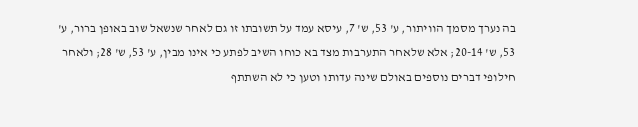בה נערך מסמך הוויתור, ע' 53, ש' 7, עיסא עמד על תשובתו זו גם לאחר שנשאל שוב באופן ברור, ע' 53, ש' 20-14; אלא שלאחר התערבות מצד בא כוחו השיב לפתע כי אינו מבין, ע' 53, ש' 28; ולאחר חילופי דברים נוספים באולם שינה עדותו וטען כי לא השתתף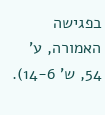בפגישה האמורה, ע' 54, ש' 14-6).